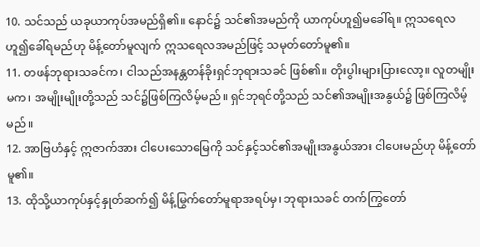10. သင်သည် ယခုယာကုပ်အမည်ရှိ၏။ နောင်၌ သင်၏အမည်ကို ယာကုပ်ဟူ၍မခေါ်ရ။ ဣသရေလဟူ၍ခေါ်ရမည်ဟု မိန့်တော်မူလျက် ဣသရေလအမည်ဖြင့် သမုတ်တော်မူ၏။
11. တဖန်ဘုရားသခင်က၊ ငါသည်အနန္တတန်ခိုးရှင်ဘုရားသခင် ဖြစ်၏။ တိုးပွါးများပြားလော့။ လူတမျိုးမက၊ အမျိုးမျိုးတို့သည် သင်၌ဖြစ်ကြလိမ့်မည်။ ရှင်ဘုရင်တို့သည် သင်၏အမျိုးအနွယ်၌ ဖြစ်ကြလိမ့်မည်။
12. အာဗြဟံနှင့် ဣဇာက်အား ငါပေးသောမြေကို သင်နှင့်သင်၏အမျိုးအနွယ်အား ငါပေးမည်ဟု မိန့်တော်မူ၏။
13. ထိုသို့ယာကုပ်နှင့်နှုတ်ဆက်၍ မိန့်မြွက်တော်မူရာအရပ်မှ၊ ဘုရားသခင် တက်ကြွတော်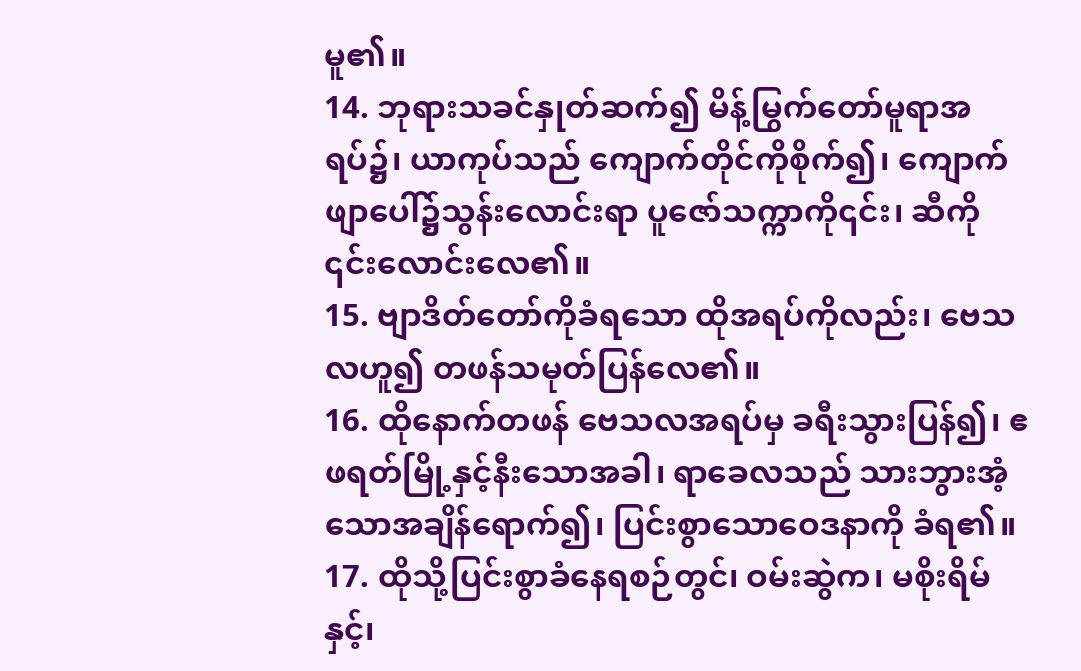မူ၏။
14. ဘုရားသခင်နှုတ်ဆက်၍ မိန့်မြွက်တော်မူရာအရပ်၌၊ ယာကုပ်သည် ကျောက်တိုင်ကိုစိုက်၍၊ ကျောက်ဖျာပေါ်၌သွန်းလောင်းရာ ပူဇော်သက္ကာကို၎င်း၊ ဆီကို ၎င်းလောင်းလေ၏။
15. ဗျာဒိတ်တော်ကိုခံရသော ထိုအရပ်ကိုလည်း၊ ဗေသလဟူ၍ တဖန်သမုတ်ပြန်လေ၏။
16. ထိုနောက်တဖန် ဗေသလအရပ်မှ ခရီးသွားပြန်၍၊ ဧဖရတ်မြို့နှင့်နီးသောအခါ၊ ရာခေလသည် သားဘွားအံ့သောအချိန်ရောက်၍၊ ပြင်းစွာသောဝေဒနာကို ခံရ၏။
17. ထိုသို့ပြင်းစွာခံနေရစဉ်တွင်၊ ဝမ်းဆွဲက၊ မစိုးရိမ်နှင့်၊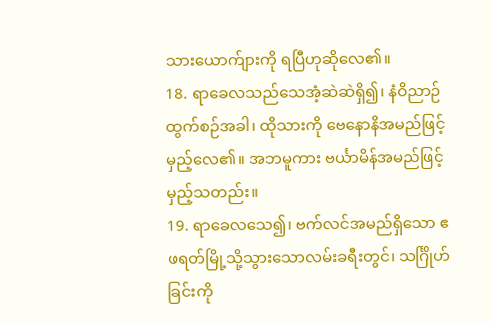သားယောက်ျားကို ရပြီဟုဆိုလေ၏။
18. ရာခေလသည်သေအံ့ဆဲဆဲရှိ၍၊ နံဝိညာဉ်ထွက်စဉ်အခါ၊ ထိုသားကို ဗေနောနိအမည်ဖြင့် မှည့်လေ၏။ အဘမူကား ဗင်္ယာမိန်အမည်ဖြင့်မှည့်သတည်း။
19. ရာခေလသေ၍၊ ဗက်လင်အမည်ရှိသော ဧဖရတ်မြို့သို့သွားသောလမ်းခရီးတွင်၊ သင်္ဂြိုဟ်ခြင်းကို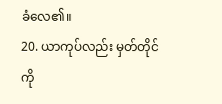ခံလေ၏။
20. ယာကုပ်လည်း မှတ်တိုင်ကို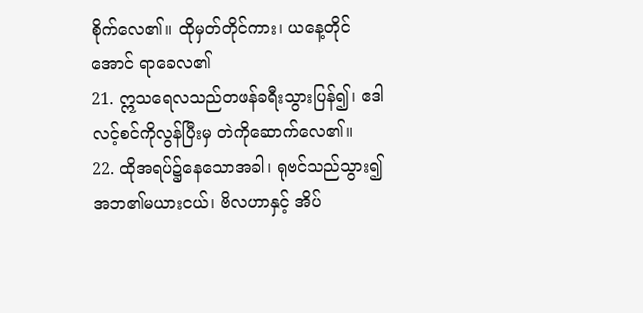စိုက်လေ၏။ ထိုမှတ်တိုင်ကား၊ ယနေ့တိုင်အောင် ရာခေလ၏
21. ဣသရေလသည်တဖန်ခရီးသွားပြန်၍၊ ဧဒါလင့်စင်ကိုလွန်ပြီးမှ တဲကိုဆောက်လေ၏။
22. ထိုအရပ်၌နေသောအခါ၊ ရုဗင်သည်သွား၍ အဘ၏မယားငယ်၊ ဗိလဟာနှင့် အိပ်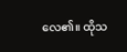လေ၏။ ထိုသ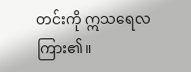တင်းကို ဣသရေလကြား၏။